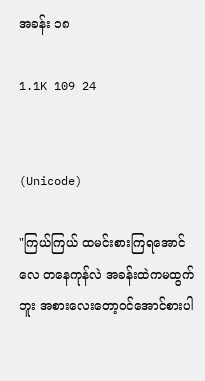အခန်း ၁၈

1.1K 109 24


(Unicode)

"ကြယ်ကြယ် ထမင်းစားကြရအောင်လေ တနေကုန်လဲ အခန်းထဲကမထွက်ဘူး အစားလေးတော့၀င်အောင်စားပါ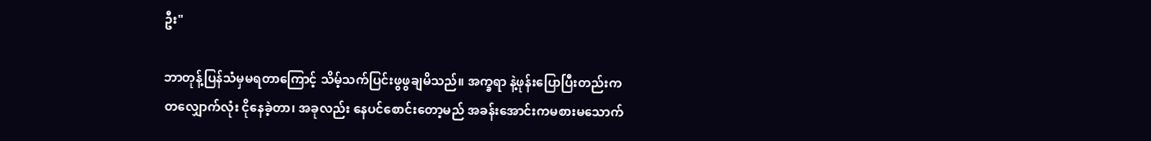ဦး"

ဘာတုန့်ပြန်သံမှမရတာကြောင့် သိမ့်သက်ပြင်းဖွဖွချမိသည်။ အက္ခရာ နဲ့ဖုန်းပြောပြီးတည်းက တလျှောက်လုံး ငိုနေခဲ့တာ၊ အခုလည်း နေပင်စောင်းတော့မည် အခန်းအောင်းကမစားမသောက်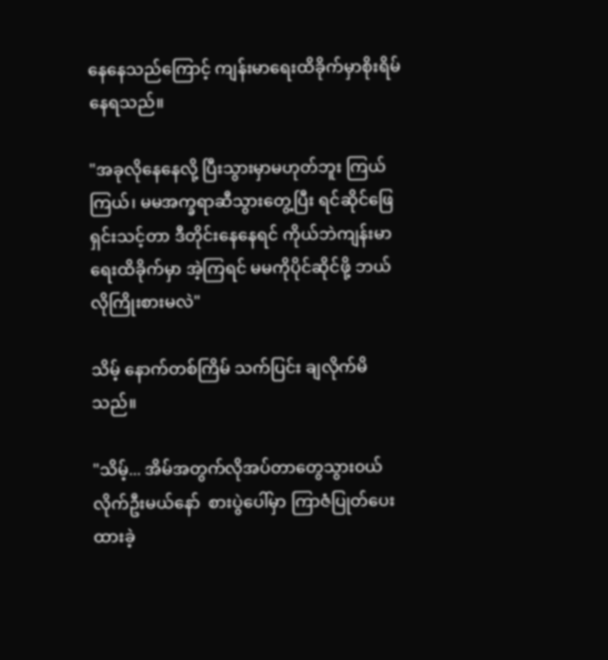နေနေသည်ကြောင့် ကျန်းမာရေးထိခိုက်မှာစိုးရိမ်နေရသည်။

"အခုလိုနေနေလို့ ပြီးသွားမှာမဟုတ်ဘူး ကြယ်ကြယ်၊ မမအက္ခရာဆီသွားတွေ့ပြီး ရင်ဆိုင်ဖြေရှင်းသင့်တာ ဒီတိုင်းနေနေရင် ကိုယ်ဘဲကျန်းမာရေးထိခိုက်မှာ အဲ့ကြရင် မမကိုပိုင်ဆိုင်ဖို့ ဘယ်လိုကြိုးစားမလဲ"

သိမ့် နောက်တစ်ကြိမ် သက်ပြင်း ချလိုက်မိသည်။

"သိမ့်... အိမ်အတွက်လိုအပ်တာတွေသွား၀ယ်လိုက်ဦးမယ်နော်  စားပွဲပေါ်မှာ ကြာဇံပြုတ်ပေးထားခဲ့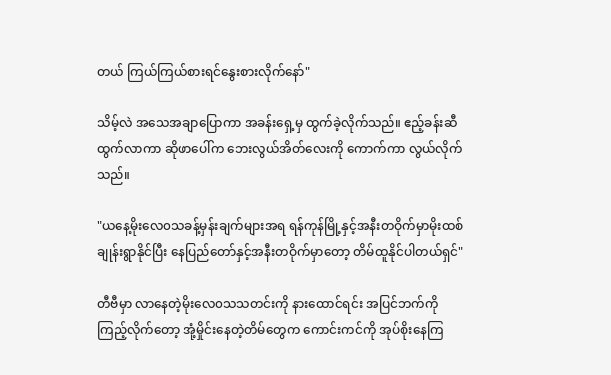တယ် ကြယ်ကြယ်စားရင်နွေးစားလိုက်နော်"

သိမ့်လဲ အသေအချာပြောကာ အခန်းရှေ့မှ ထွက်ခဲ့လိုက်သည်။ ဧည့်ခန်းဆီထွက်လာကာ ဆိုဖာပေါ်က ဘေးလွယ်အိတ်လေးကို ကောက်ကာ လွယ်လိုက်သည်။

"ယနေ့မိုးလေ၀သခန့်မှန်းချက်များအရ ရန်ကုန်မြို့နှင့်အနီးတဝိုက်မှာမိုးထစ်ချုန်းရွာနိုင်ပြီး နေပြည်တော်နှင့်အနီးတဝိုက်မှာတော့ တိမ်ထူနိုင်ပါတယ်ရှင်"

တီဗီမှာ လာနေတဲ့မိုးလေ၀သသတင်းကို နားထောင်ရင်း အပြင်ဘက်ကိုကြည့်‌လိုက်တော့ အုံ့မှိုင်းနေတဲ့တိမ်တွေက ကောင်းကင်ကို အုပ်စိုးနေကြ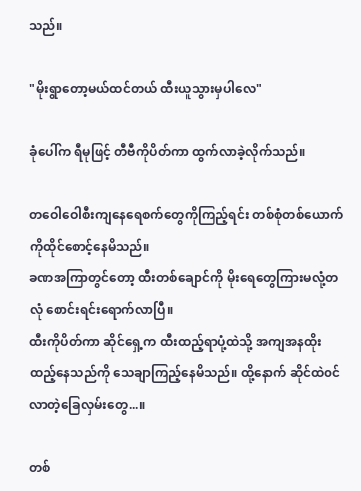သည်။

"မိုးရွာတော့မယ်ထင်တယ် ထီးယူသွားမှပါလေ"

ခုံပေါ်က ရီမုဖြင့် တီဗီကိုပိတ်ကာ ထွက်လာခဲ့လိုက်သည်။

တဝေါဝေါစီးကျနေရေစက်တွေကိုကြည့်ရင်း တစ်စုံတစ်ယောက်ကိုထိုင်စောင့်နေမိသည်။
ခဏအကြာတွင်တော့ ထီးတစ်ချောင်ကို မိုးရေတွေကြားမလုံ့တလုံ စောင်းရင်းရောက်လာပြီ။
ထီးကိုပိတ်ကာ ဆိုင်ရှေ့က ‌ထီးထည့်ရာပုံ့ထဲသို့ အကျအနထိုးထည့်နေသည်ကို သေချာကြည့်နေမိသည်။ ထို့နောက် ဆိုင်ထဲ၀င်လာတဲ့ခြေလှမ်းတွေ...။

တစ်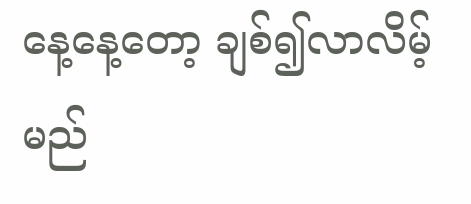နေ့နေ့တော့ ချစ်၍လာလိမ့်မည်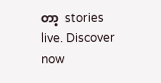တာ့  stories live. Discover now